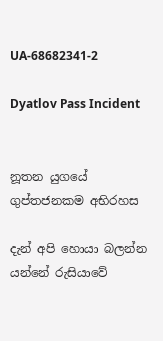UA-68682341-2

Dyatlov Pass Incident


නූතන යුගයේ ගුප්තජනකම අභිරහස

දැන් අපි හොයා බලන්න යන්නේ රුසියාවේ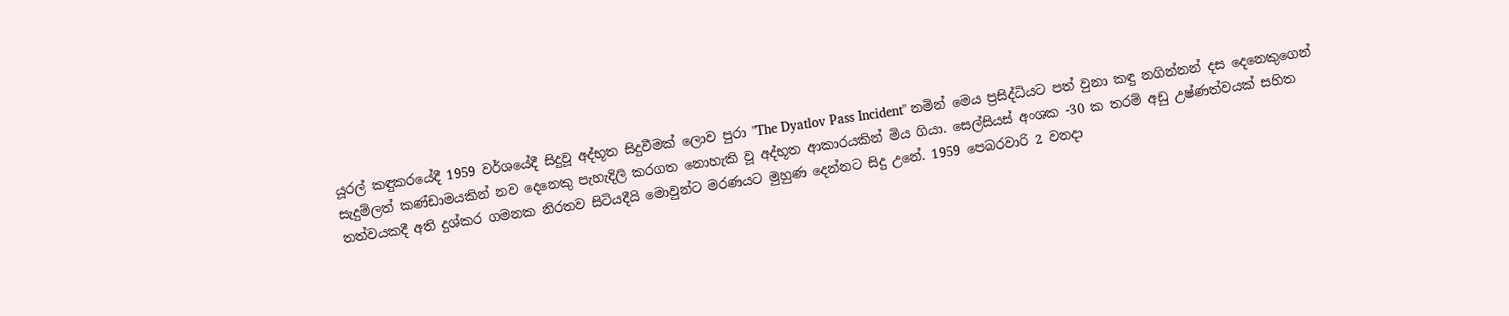යූරල් කඳුකරයේදී 1959 වර්ශයේදී සිදුවූ අද්භූත සිදුවීමක් ලොව පුරා "The Dyatlov Pass Incident" නමින් මෙය ප්‍රසිද්ධියට පත් වුනා කඳු නගින්නන් දස දෙනෙකුගෙන් සැදුම්ලත් කණ්ඩාමයකින් නව දෙනෙකු පැහැදිලි කරගත නොහැකි වූ අද්භූත ආකාරයකින් මිය ගියා. සෙල්සියස් අංශක -30 ක තරම් අඩු උෂ්ණත්වයක් සහිත තත්වයකදී අති දුශ්කර ගමනක නිරතව සිටියදීයි මොවුන්ට මරණයට මුහුණ දෙන්නට සිදු උනේ. 1959 පෙබරවාරි 2 වනදා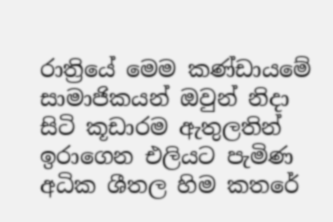රාත්‍රියේ මෙම කණ්ඩායමේ සාමාජිකයන් ඔවුන් නිදා සිටි කූඩාරම ඇතුලතින් ඉරාගෙන එලියට පැමිණ අධික ශීතල හිම කතරේ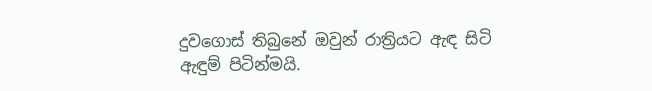දුවගොස් තිබුනේ ඔවුන් රාත්‍රියට ඇඳ සිටි ඇඳුම් පිටින්මයි.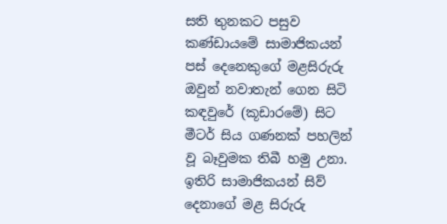සති තුනකට පසුව කණ්ඩායමේ සාමාජිකයන් පස් දෙනෙකුගේ මළසිරුරු ඔවුන් නවාතැන් ගෙන සිටි කඳවුරේ (කූඩාරමේ) සිට මීටර් සිය ගණනක් පහලින් වූ බෑවුමක තිබී හමු උනා. ඉතිරි සාමාජිකයන් සිව් දෙනාගේ මළ සිරුරු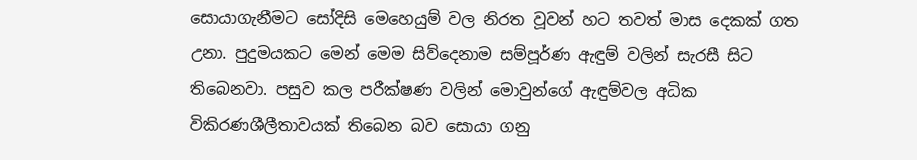සොයාගැනීමට සෝදිසි මෙහෙයුම් වල නිරත වූවන් හට තවත් මාස දෙකක් ගත උනා. පුදුමයකට මෙන් මෙම සිව්දෙනාම සම්පූර්ණ ඇඳුම් වලින් සැරසී සිට තිබෙනවා. පසුව කල පරීක්ෂණ වලින් මොවුන්ගේ ඇඳුම්වල අධික විකිරණශීලීතාවයක් තිබෙන බව සොයා ගනු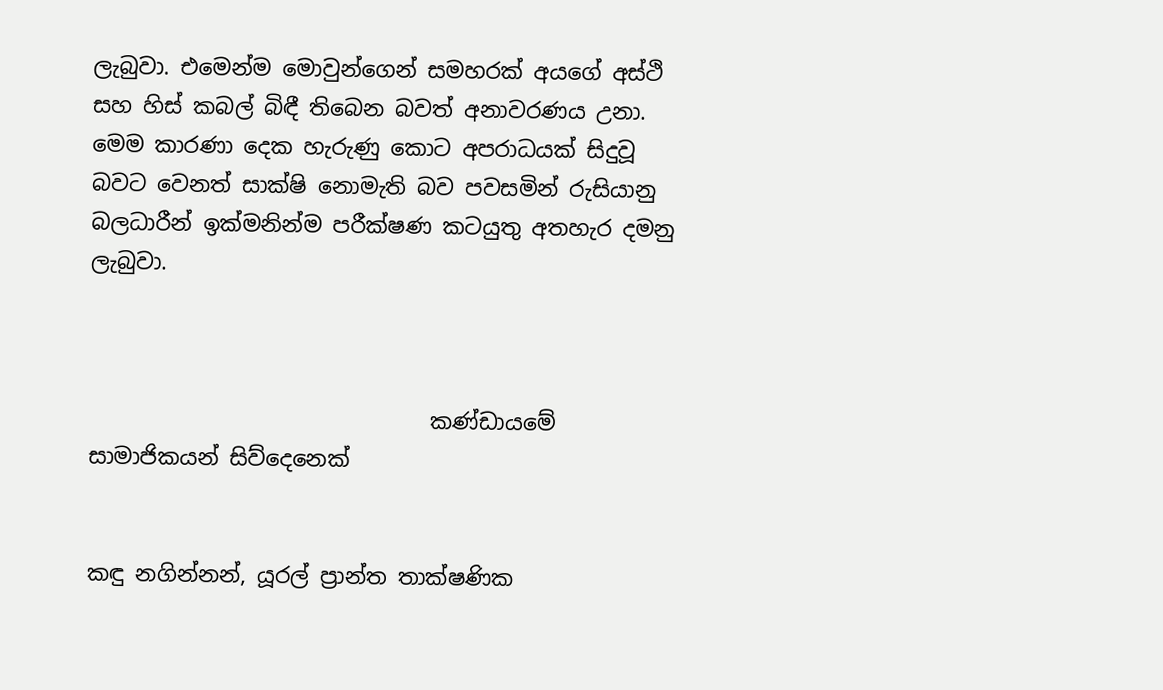ලැබුවා. එමෙන්ම මොවුන්ගෙන් සමහරක් අයගේ අස්ථි සහ හිස් කබල් බිඳී තිබෙන බවත් අනාවරණය උනා. මෙම කාරණා දෙක හැරුණු කොට අපරාධයක් සිදුවූ බවට වෙනත් සාක්ෂි නොමැති බව පවසමින් රුසියානු බලධාරීන් ඉක්මනින්ම පරීක්ෂණ කටයුතු අතහැර දමනු ලැබුවා.



                               කණ්ඩායමේ සාමාජිකයන් සිව්දෙනෙක්


කඳු නගින්නන්, යූරල් ප්‍රාන්ත තාක්ෂණික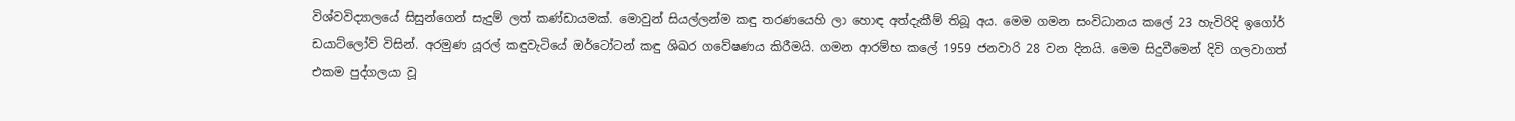විශ්වවිද්‍යාලයේ සිසුන්ගෙන් සැදුම් ලත් කණ්ඩායමක්. මොවුන් සියල්ලන්ම කඳු තරණයෙහි ලා හොඳ අත්දැකීම් තිබූ අය. මෙම ගමන සංවිධානය කලේ 23 හැවිරිදි ඉගෝර් ඩයාට්ලෝව් විසින්. අරමුණ යූරල් කඳුවැටියේ ඔර්ටෝටන් කඳු ශිඛර ගවේෂණය කිරීමයි. ගමන ආරම්භ කලේ 1959 ජනවාරි 28 වන දිනයි. මෙම සිදුවීමෙන් දිවි ගලවාගත් එකම පුද්ගලයා වූ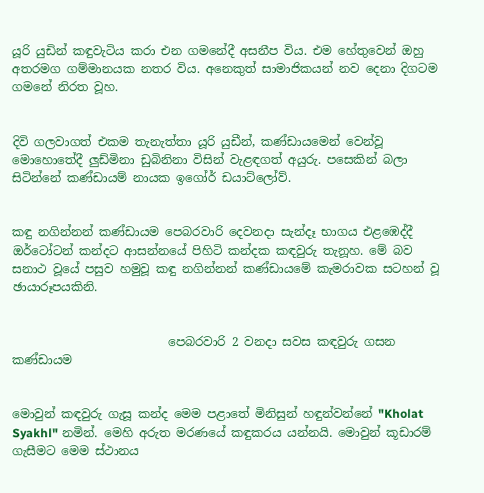යූරි යුඩින් කඳුවැටිය කරා එන ගමනේදී අසනීප විය. එම හේතුවෙන් ඔහු අතරමග ගම්මානයක නතර විය. අනෙකුත් සාමාජිකයන් නව දෙනා දිගටම ගමනේ නිරත වූහ.


දිවි ගලවාගත් එකම තැනැත්තා යූරි යුඩීන්, කණ්ඩායමෙන් වෙන්වූ මොහොතේදී ලුඩ්මිනා ඩුබිනිනා විසින් වැළඳගත් අයුරු. පසෙකින් බලා සිටින්නේ කණ්ඩායම් නායක ඉගෝර් ඩයාට්ලෝව්.


කඳු නගින්නන් කණ්ඩායම පෙබරවාරි දෙවනදා සැන්දෑ භාගය එළඹෙද්දී ඔර්ටෝටන් කන්දට ආසන්නයේ පිහිටි කන්දක කඳවුරු තැනූහ. මේ බව සනාථ වූයේ පසුව හමුවූ කඳු නගින්නන් කණ්ඩායමේ කැමරාවක සටහන් වූ ඡායාරූපයකිනි.


                          පෙබරවාරි 2 වනදා සවස කඳවුරු ගසන කණ්ඩායම


මොවුන් කඳවුරු ගැසූ කන්ද මෙම පළාතේ මිනිසුන් හඳුන්වන්නේ "Kholat Syakhl" නමින්. මෙහි අරුත මරණයේ කඳුකරය යන්නයි. මොවුන් කූඩාරම් ගැසීමට මෙම ස්ථානය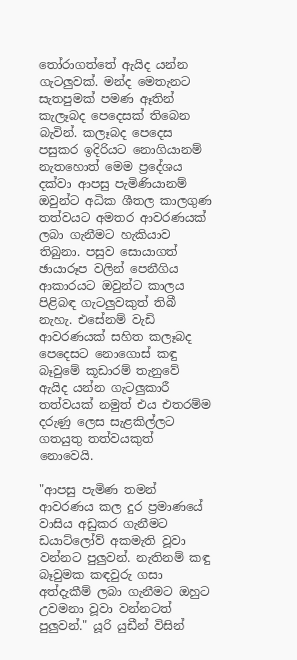තෝරාගත්තේ ඇයිද යන්න ගැටලුවක්. මන්ද මෙතැනට සැතපුමක් පමණ ඈතින් කැලෑබද පෙදෙසක් තිබෙන බැවින්. කලෑබද පෙදෙස පසුකර ඉදිරියට නොගියානම් නැතහොත් මෙම ප්‍රදේශය දක්වා ආපසු පැමිණියානම් ඔවුන්ට අධික ශීතල කාලගුණ තත්වයට අමතර ආවරණයක් ලබා ගැනීමට හැකියාව තිබුනා. පසුව සොයාගත් ඡායාරූප වලින් පෙනීගිය ආකාරයට ඔවුන්ට කාලය පිළිබඳ ගැටලුවකුත් තිබී නැහැ. එසේනම් වැඩි ආවරණයක් සහිත කලෑබද පෙදෙසට නොගොස් කඳු බෑවුමේ කූඩාරම් තැනුවේ ඇයිද යන්න ගැටලුකාරී තත්වයක් නමුත් එය එතරම්ම දරුණු ලෙස සැළකිල්ලට ගතයුතු තත්වයකුත් නොවෙයි.

"ආපසු පැමිණ තමන් ආවරණය කල දුර ප්‍රමාණයේ වාසිය අඩුකර ගැනීමට ඩයාට්ලෝව් අකමැති වූවා වන්නට පුලුවන්. නැතිනම් කඳු බෑවුමක කඳවුරු ගසා අත්දැකීම් ලබා ගැනීමට ඔහුට උවමනා වූවා වන්නටත් පුලුවන්." යූරි යුඩීන් විසින්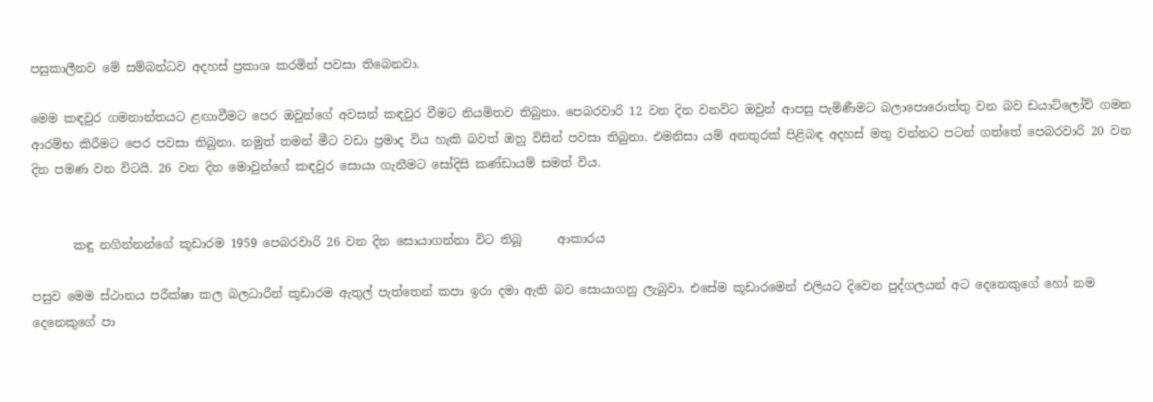පසුකාලීනව මේ සම්බන්ධව අදහස් ප්‍රකාශ කරමින් පවසා තිබෙනවා.

මෙම කඳවුර ගමනාන්තයට ළඟාවීමට පෙර ඔවුන්ගේ අවසන් කඳවුර වීමට නියමිතව තිබුනා. පෙබරවාරි 12 වන දින වනවිට ඔවුන් ආපසු පැමිණීමට බලාපොරොත්තු වන බව ඩයාට්ලෝව් ගමන ආරම්භ කිරීමට පෙර පවසා තිබුනා. නමුත් තමන් මීට වඩා ප්‍රමාද විය හැකි බවත් ඔහු විසින් පවසා තිබුනා. එමනිසා යම් අනතුරක් පිළිබඳ අදහස් මතු වන්නට පටන් ගත්තේ පෙබරවාරි 20 වන දින පමණ වන විටයි. 26 වන දින මොවුන්ගේ කඳවුර සොයා ගැනීමට සෝදිසි කණ්ඩායම් සමත් විය.


       කඳු නගින්නන්ගේ කූඩාරම 1959 පෙබරවාරි 26 වන දින සොයාගන්නා විට තිබූ      ආකාරය

පසුව මෙම ස්ථානය පරීක්ෂා කල බලධාරීන් කූඩාරම ඇතුල් පැත්තෙන් කපා ඉරා දමා ඇති බව සොයාගනු ලැබුවා. එසේම කූඩාරමෙන් එලියට දිවෙන පුද්ගලයන් අට දෙනෙකුගේ හෝ නම දෙනෙකුගේ පා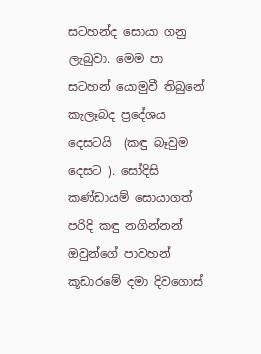සටහන්ද සොයා ගනු ලැබුවා. මෙම පා සටහන් යොමුවී තිබුනේ කැලෑබද ප්‍රදේශය දෙසටයි  (කඳු බෑවුම දෙසට ). සෝදිසි කණ්ඩායම් සොයාගත් පරිදි කඳු නගින්නන් ඔවුන්ගේ පාවහන් කූඩාරමේ දමා දිවගොස්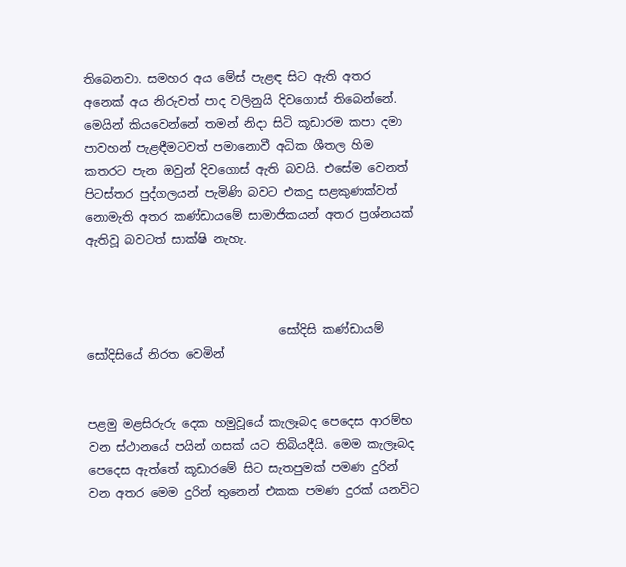තිබෙනවා. සමහර අය මේස් පැළඳ සිට ඇති අතර අනෙක් අය නිරුවත් පාද වලිනුයි දිවගොස් තිබෙන්නේ. මෙයින් කියවෙන්නේ තමන් නිදා සිටි කූඩාරම කපා දමා පාවහන් පැළඳීමටවත් පමානොවී අධික ශීතල හිම කතරට පැන ඔවුන් දිවගොස් ඇති බවයි. එසේම වෙනත් පිටස්තර පුද්ගලයන් පැමිණි බවට එකදු සළකුණක්වත් නොමැති අතර කණ්ඩායමේ සාමාජිකයන් අතර ප්‍රශ්නයක් ඇතිවූ බවටත් සාක්ෂි නැහැ.



                                සෝදිසි කණ්ඩායම් සෝදිසියේ නිරත වෙමින්


පළමු මළසිරුරු දෙක හමුවූයේ කැලෑබද පෙදෙස ආරම්භ වන ස්ථානයේ පයින් ගසක් යට තිබියදීයි. මෙම කැලෑබද පෙදෙස ඇත්තේ කූඩාරමේ සිට සැතපුමක් පමණ දුරින් වන අතර මෙම දුරින් තුනෙන් එකක පමණ දුරක් යනවිට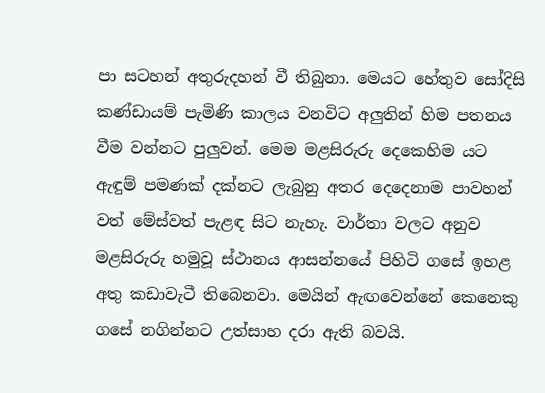පා සටහන් අතුරුදහන් වී තිබුනා. මෙයට හේතුව සෝදිසි කණ්ඩායම් පැමිණි කාලය වනවිට අලුතින් හිම පතනය වීම වන්නට පුලුවන්. මෙම මළසිරුරු දෙකෙහිම යට ඇඳුම් පමණක් දක්නට ලැබුනු අතර දෙදෙනාම පාවහන් වත් මේස්වත් පැළඳ සිට නැහැ. වාර්තා වලට අනුව මළසිරුරු හමුවූ ස්ථානය ආසන්නයේ පිහිටි ගසේ ඉහළ අතු කඩාවැටී තිබෙනවා. මෙයින් ඇඟවෙන්නේ කෙනෙකු ගසේ නගින්නට උත්සාහ දරා ඇති බවයි.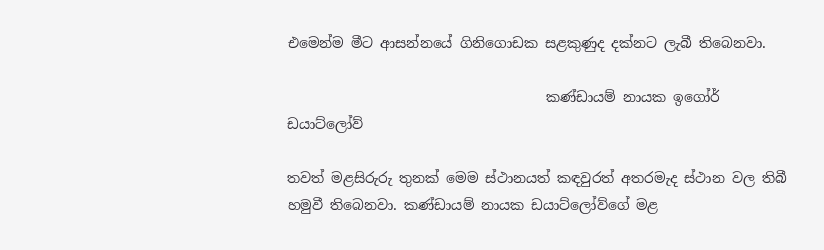එමෙන්ම මීට ආසන්නයේ ගිනිගොඩක සළකුණුද දක්නට ලැබී තිබෙනවා.

                                     කණ්ඩායම් නායක ඉගෝර් ඩයාට්ලෝව්

තවත් මළසිරුරු තුනක් මෙම ස්ථානයත් කඳවුරත් අතරමැද ස්ථාන වල තිබී හමුවී තිබෙනවා. කණ්ඩායම් නායක ඩයාට්ලෝව්ගේ මළ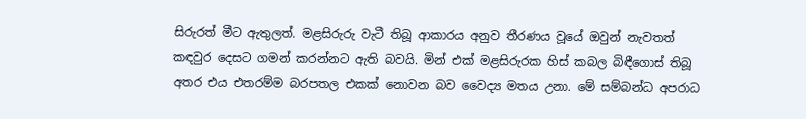සිරුරත් මීට ඇතුලත්. මළසිරුරු වැටී තිබූ ආකාරය අනුව තීරණය වූයේ ඔවුන් නැවතත් කඳවුර දෙසට ගමන් කරන්නට ඇති බවයි. මින් එක් මළසිරුරක හිස් කබල බිඳීගොස් තිබූ අතර එය එතරම්ම බරපතල එකක් නොවන බව වෛද්‍ය මතය උනා. මේ සම්බන්ධ අපරාධ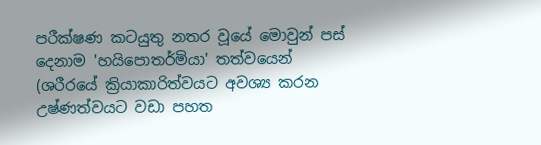පරීක්ෂණ කටයුතු නතර වූයේ මොවුන් පස් දෙනාම 'හයිපොතර්මියා' තත්වයෙන් (ශරීරයේ ක්‍රියාකාරිත්වයට අවශ්‍ය කරන උෂ්ණත්වයට වඩා පහත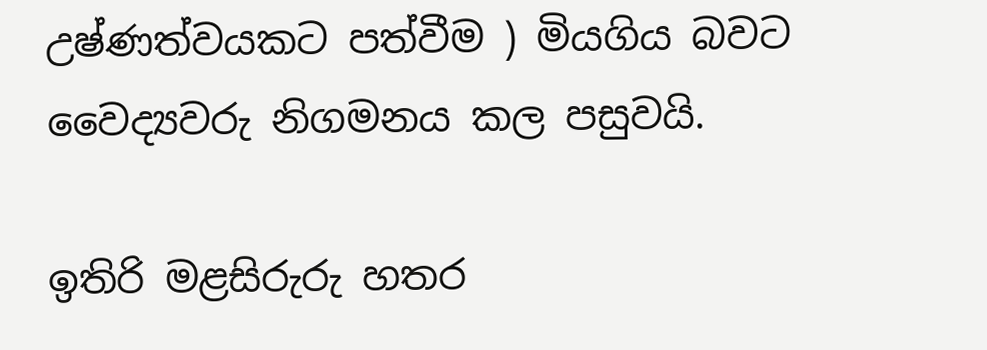උෂ්ණත්වයකට පත්වීම ) මියගිය බවට වෛද්‍යවරු නිගමනය කල පසුවයි.

ඉතිරි මළසිරුරු හතර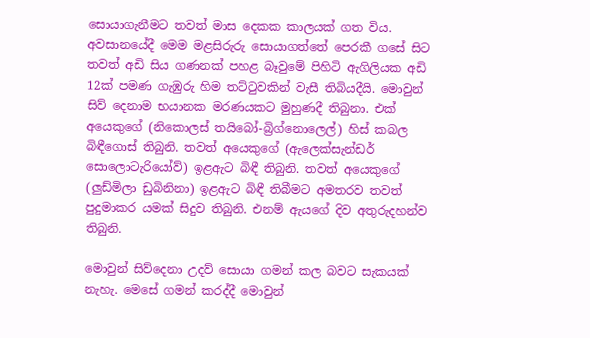සොයාගැනීමට තවත් මාස දෙකක කාලයක් ගත විය. අවසානයේදී මෙම මළසිරුරු සොයාගත්තේ පෙරකී ගසේ සිට තවත් අඩි සිය ගණනක් පහළ බෑවුමේ පිහිටි ඇගිලියක අඩි 12ක් පමණ ගැඹුරු හිම තට්ටුවකින් වැසී තිබියදීයි. මොවුන් සිව් දෙනාම භයානක මරණයකට මුහුණදී තිබුනා. එක් අයෙකුගේ (නිකොලස් තයිබෝ-බ්‍රිග්නොලෙල්) හිස් කබල බිඳීගොස් තිබුනි. තවත් අයෙකුගේ (ඇලෙක්සැන්ඩර් සොලොටැරියෝව්) ඉළඇට බිඳී තිබුනි. තවත් අයෙකුගේ (ලුඩ්මිලා ඩුබිනිනා) ඉළඇට බිඳී තිබීමට අමතරව තවත් පුදුමාකර යමක් සිදුව තිබුනි. එනම් ඇයගේ දිව අතුරුදහන්ව තිබුනි.

මොවුන් සිව්දෙනා උදව් සොයා ගමන් කල බවට සැකයක් නැහැ. මෙසේ ගමන් කරද්දී මොවුන්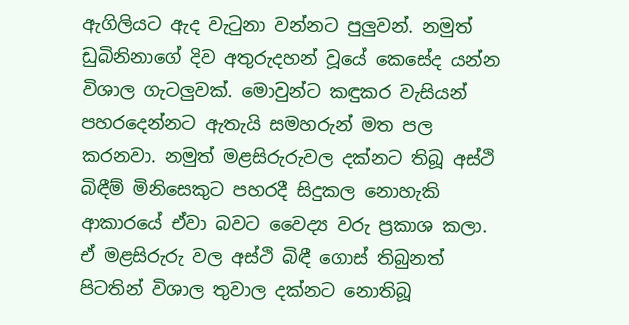ඇගිලියට ඇද වැටුනා වන්නට පුලුවන්. නමුත් ඩුබිනිනාගේ දිව අතුරුදහන් වූයේ කෙසේද යන්න විශාල ගැටලුවක්. මොවුන්ට කඳුකර වැසියන් පහරදෙන්නට ඇතැයි සමහරුන් මත පල කරනවා. නමුත් මළසිරුරුවල දක්නට තිබූ අස්ථි බිඳීම් මිනිසෙකුට පහරදී සිදුකල නොහැකි ආකාරයේ ඒවා බවට වෛද්‍ය වරු ප්‍රකාශ කලා. ඒ මළසිරුරු වල අස්ථි බිඳී ගොස් තිබුනත් පිටතින් විශාල තුවාල දක්නට නොතිබූ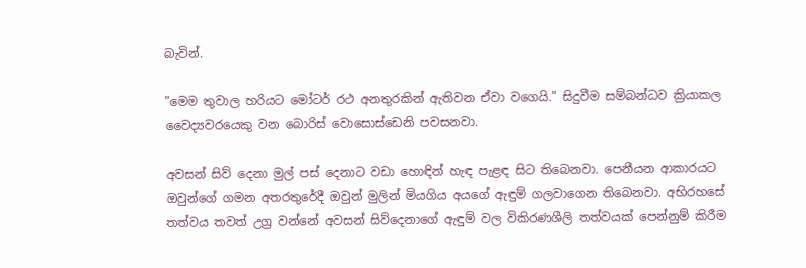බැවින්.

"මෙම තුවාල හරියට මෝටර් රථ අනතුරකින් ඇතිවන ඒවා වගෙයි." සිදුවීම සම්බන්ධව ක්‍රියාකල වෛද්‍යවරයෙකු වන බොරිස් වොසොස්ඩෙනි පවසනවා.

අවසන් සිව් දෙනා මුල් පස් දෙනාට වඩා හොඳින් හැඳ පැළඳ සිට තිබෙනවා. පෙනීයන ආකාරයට ඔවුන්ගේ ගමන අතරතුරේදී ඔවුන් මුලින් මියගිය අයගේ ඇඳුම් ගලවාගෙන තිබෙනවා. අභිරහසේ තත්වය තවත් උග්‍ර වන්නේ අවසන් සිව්දෙනාගේ ඇඳුම් වල විකිරණශීලි තත්වයක් පෙන්නුම් කිරීම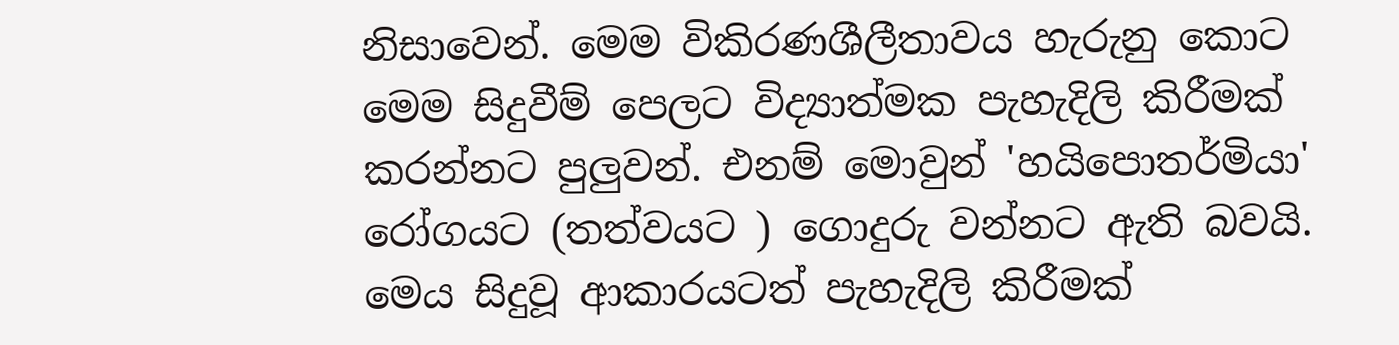නිසාවෙන්. මෙම විකිරණශීලීතාවය හැරුනු කොට මෙම සිදුවීම් පෙලට විද්‍යාත්මක පැහැදිලි කිරීමක් කරන්නට පුලුවන්. එනම් මොවුන් 'හයිපොතර්මියා' රෝගයට (තත්වයට ) ගොදුරු වන්නට ඇති බවයි. මෙය සිදුවූ ආකාරයටත් පැහැදිලි කිරීමක්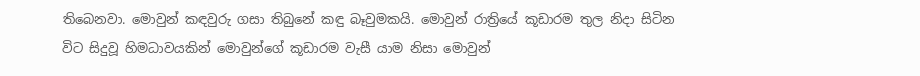තිබෙනවා. මොවුන් කඳවුරු ගසා තිබුනේ කඳු බෑවුමකයි. මොවුන් රාත්‍රියේ කූඩාරම තුල නිදා සිටින විට සිදුවූ හිමධාවයකින් මොවුන්ගේ කූඩාරම වැසී යාම නිසා මොවුන්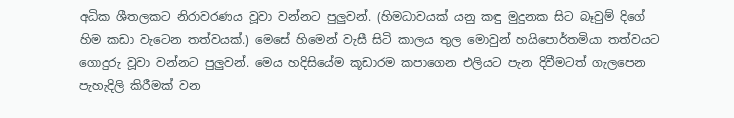අධික ශීතලකට නිරාවරණය වූවා වන්නට පුලුවන්. (හිමධාවයක් යනු කඳු මුදුනක සිට බෑවුම් දිගේ හිම කඩා වැටෙන තත්වයක්.) මෙසේ හිමෙන් වැසී සිටි කාලය තුල මොවුන් හයිපොර්තමියා තත්වයට ගොදුරු වූවා වන්නට පුලුවන්. මෙය හදිසියේම කූඩාරම කපාගෙන එලියට පැන දිවීමටත් ගැලපෙන පැහැදිලි කිරීමක් වන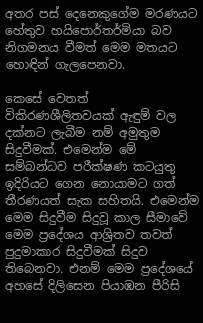අතර පස් දෙනෙකුගේම මරණයට හේතුව හයිපොර්තර්මියා බව නිගමනය වීමත් මෙම මතයට හොඳින් ගැලපෙනවා.

කෙසේ වෙතත් විකිරණශීලිතවයක් ඇඳුම් වල දක්නට ලැබීම නම් අමුතුම සිදුවීමක්. එමෙන්ම මේ සම්බන්ධව පරීක්ෂණ කටයුතු ඉදිරියට ගෙන නොයාමට ගත් තීරණයත් සැක සහිතයි. එමෙන්ම මෙම සිදුවීම සිදුවූ කාල සීමාවේ මෙම ප්‍රදේශය ආශ්‍රිතව තවත් පුදුමාකාර සිදුවීමක් සිදුව තිබෙනවා. එනම් මෙම ප්‍රදේශයේ අහසේ දිලිසෙන පියාඹන පීරිසි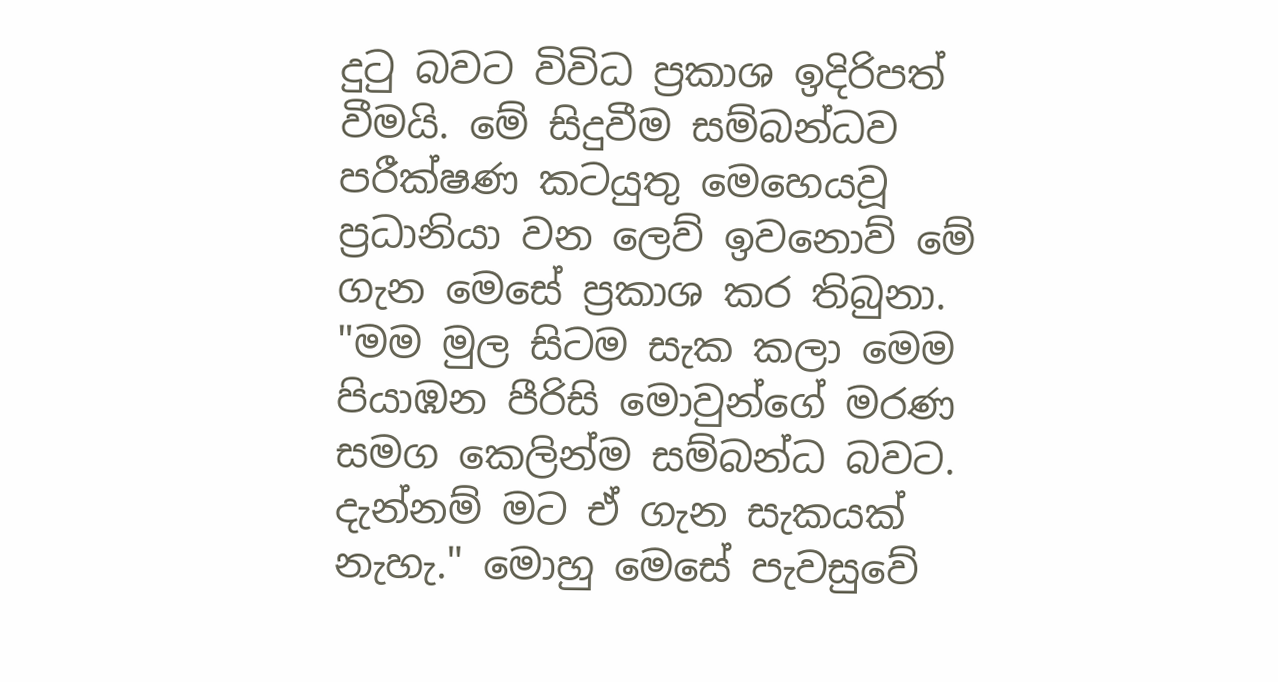දුටු බවට විවිධ ප්‍රකාශ ඉදිරිපත් වීමයි. මේ සිදුවීම සම්බන්ධව පරීක්ෂණ කටයුතු මෙහෙයවූ ප්‍රධානියා වන ලෙව් ඉවනොව් මේ ගැන මෙසේ ප්‍රකාශ කර තිබුනා. "මම මුල සිටම සැක කලා මෙම පියාඹන පීරිසි මොවුන්ගේ මරණ සමග කෙලින්ම සම්බන්ධ බවට. දැන්නම් මට ඒ ගැන සැකයක් නැහැ." මොහු මෙසේ පැවසුවේ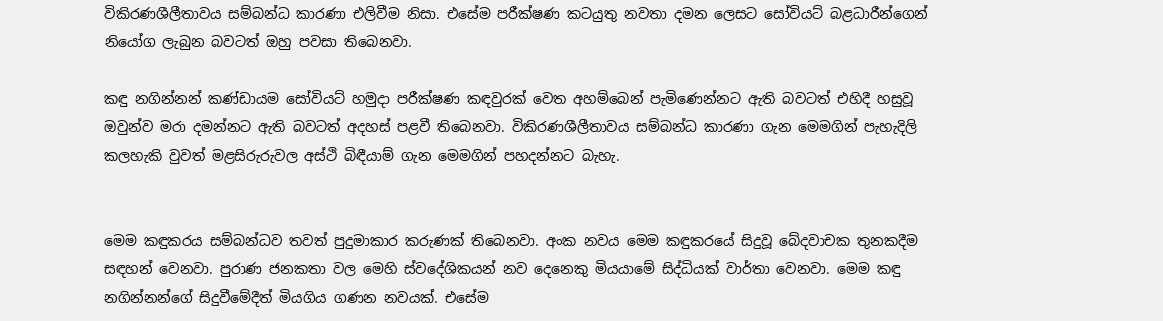විකිරණශීලීතාවය සම්බන්ධ කාරණා එලිවීම නිසා. එසේම පරීක්ෂණ කටයුතු නවතා දමන ලෙසට සෝවියට් බළධාරීන්ගෙන් නියෝග ලැබුන බවටත් ඔහු පවසා තිබෙනවා.

කඳු නගින්නන් කණ්ඩායම සෝවියට් හමුදා පරීක්ෂණ කඳවුරක් වෙත අහම්බෙන් පැමිණෙන්නට ඇති බවටත් එහිදී හසුවූ ඔවුන්ව මරා දමන්නට ඇති බවටත් අදහස් පළවී තිබෙනවා. විකිරණශීලීතාවය සම්බන්ධ කාරණා ගැන මෙමගින් පැහැදිලි කලහැකි වුවත් මළසිරුරුවල අස්ථි බිඳීයාම් ගැන මෙමගින් පහදන්නට බැහැ.


මෙම කඳුකරය සම්බන්ධව තවත් පුදුමාකාර කරුණක් තිබෙනවා. අංක නවය මෙම කඳුකරයේ සිදුවූ බේදවාචක තුනකදීම සඳහන් වෙනවා. පුරාණ ජනකතා වල මෙහි ස්වදේශිකයන් නව දෙනෙකු මියයාමේ සිද්ධියක් වාර්තා වෙනවා. මෙම කඳු නගින්නන්ගේ සිදුවීමේදීත් මියගිය ගණන නවයක්. එසේම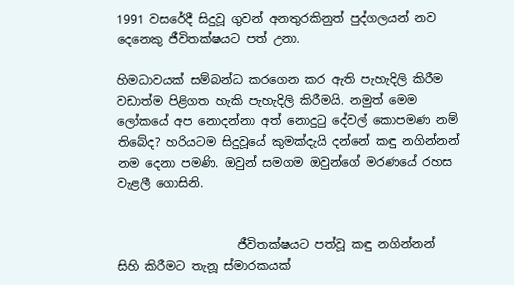1991 වසරේදී සිදුවූ ගුවන් අනතුරකිනුත් පුද්ගලයන් නව දෙනෙකු ජීවිතක්ෂයට පත් උනා.

හිමධාවයක් සම්බන්ධ කරගෙන කර ඇති පැහැදිලි කිරීම වඩාත්ම පිළිගත හැකි පැහැදිලි කිරීමයි. නමුත් මෙම ලෝකයේ අප නොදන්නා අත් නොදුටු දේවල් කොපමණ නම් තිබේද? හරියටම සිදුවූයේ කුමක්දැයි දන්නේ කඳු නගින්නන් නම දෙනා පමණි. ඔවුන් සමගම ඔවුන්ගේ මරණයේ රහස වැළලී ගොසිනි.


                    ජීවිතක්ෂයට පත්වූ කඳු නගින්නන් සිහි කිරීමට තැනූ ස්මාරකයක්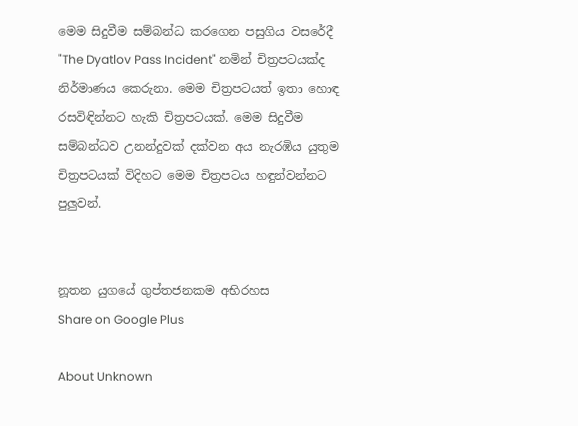මෙම සිදුවීම සම්බන්ධ කරගෙන පසුගිය වසරේදී "The Dyatlov Pass Incident" නමින් චිත්‍රපටයක්ද නිර්මාණය කෙරුනා. මෙම චිත්‍රපටයත් ඉතා හොඳ රසවිඳින්නට හැකි චිත්‍රපටයක්. මෙම සිදුවීම සම්බන්ධව උනන්දුවක් දක්වන අය නැරඹිය යුතුම චිත්‍රපටයක් විදිහට මෙම චිත්‍රපටය හඳුන්වන්නට පුලුවන්.


නූතන යුගයේ ගුප්තජනකම අභිරහස
Share on Google Plus

About Unknown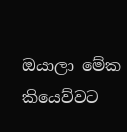ඔයාලා මේක කියෙව්වට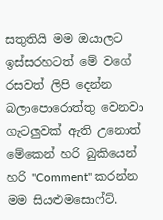සතුතියි මම ඔයාලට ඉස්සරහටත් මේ වගේ රසවත් ලිපි දෙන්න බලාපොරොත්තු වෙනවා ගැටලුවක් ඇති උනොත් මේකෙන් හරි බුකියෙන් හරි "Comment" කරන්න මම සියළුමසොෆ්ට්.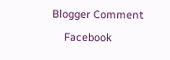Blogger Comment
    Facebook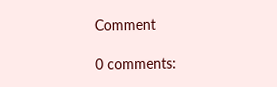Comment

0 comments: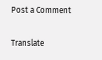Post a Comment

Translate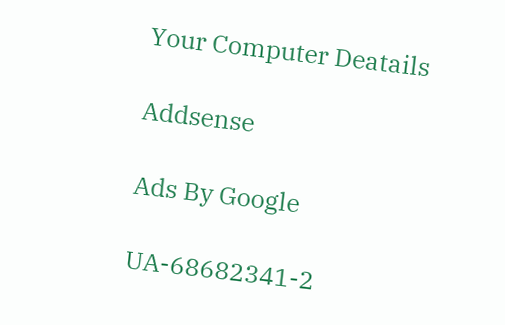Your Computer Deatails

Addsense

Ads By Google

UA-68682341-2